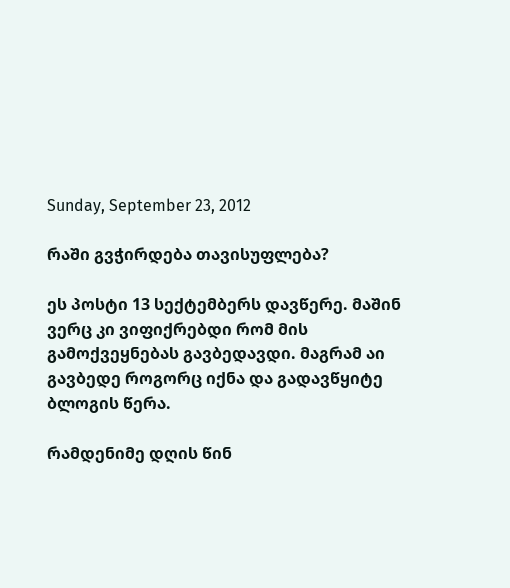Sunday, September 23, 2012

რაში გვჭირდება თავისუფლება?

ეს პოსტი 13 სექტემბერს დავწერე. მაშინ ვერც კი ვიფიქრებდი რომ მის გამოქვეყნებას გავბედავდი. მაგრამ აი გავბედე როგორც იქნა და გადავწყიტე ბლოგის წერა.

რამდენიმე დღის წინ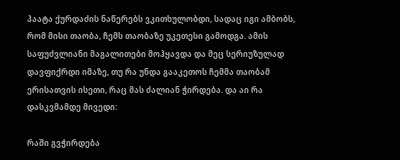პაატა ქურდაძის ნაწერებს ვკითხულობდი, სადაც იგი ამბობს, რომ მისი თაობა, ჩემს თაობაზე უკეთესი გამოდგა. ამის საფუძვლიანი მაგალითები მოჰყავდა და მეც სერიუზულად დავფიქრდი იმაზე, თუ რა უნდა გააკეთოს ჩემმა თაობამ ერისათვის ისეთი, რაც მას ძალიან ჭირდება. და აი რა დასკვმამდე მივედი:

რაში გვჭირდება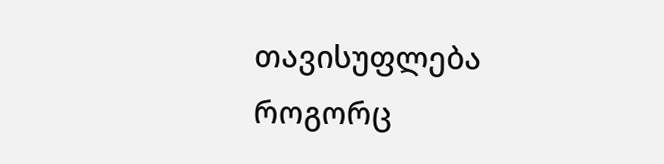თავისუფლება როგორც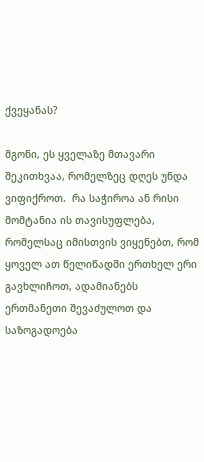ქვეყანას?

მგონი, ეს ყველაზე მთავარი შეკითხვაა, რომელზეც დღეს უნდა ვიფიქროთ.  რა საჭიროა ან რისი მომტანია ის თავისუფლება, რომელსაც იმისთვის ვიყენებთ, რომ ყოველ ათ წელიწადში ერთხელ ერი გავხლიჩოთ, ადამიანებს ერთმანეთი შევაძულოთ და საზოგადოება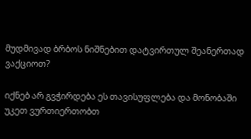მუდმივად ბრბოს ნიშნებით დატვირთულ შეანერთად ვაქციოთ?

იქნებ არ გვჭირდება ეს თავისუფლება და მონობაში უკეთ ვურთიერთობთ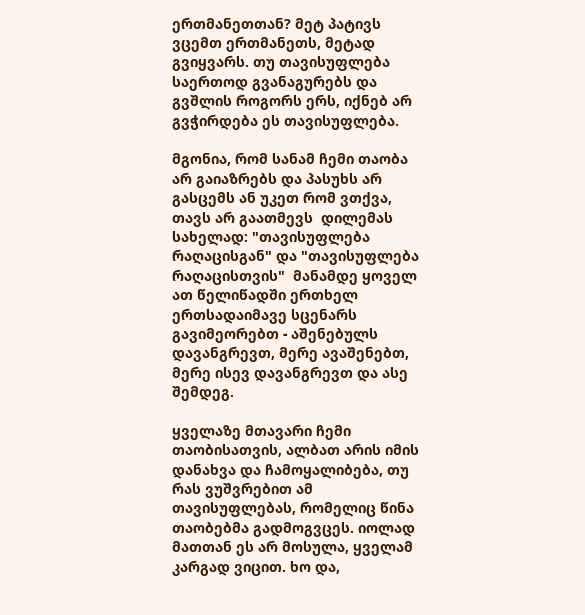ერთმანეთთან? მეტ პატივს ვცემთ ერთმანეთს, მეტად გვიყვარს. თუ თავისუფლება საერთოდ გვანაგურებს და გვშლის როგორს ერს, იქნებ არ გვჭირდება ეს თავისუფლება.

მგონია, რომ სანამ ჩემი თაობა არ გაიაზრებს და პასუხს არ გასცემს ან უკეთ რომ ვთქვა, თავს არ გაათმევს  დილემას სახელად: "თავისუფლება რაღაცისგან" და "თავისუფლება რაღაცისთვის"  მანამდე ყოველ ათ წელიწადში ერთხელ ერთსადაიმავე სცენარს გავიმეორებთ - აშენებულს დავანგრევთ, მერე ავაშენებთ, მერე ისევ დავანგრევთ და ასე შემდეგ.

ყველაზე მთავარი ჩემი თაობისათვის, ალბათ არის იმის დანახვა და ჩამოყალიბება, თუ რას ვუშვრებით ამ თავისუფლებას, რომელიც წინა თაობებმა გადმოგვცეს. იოლად მათთან ეს არ მოსულა, ყველამ კარგად ვიცით. ხო და,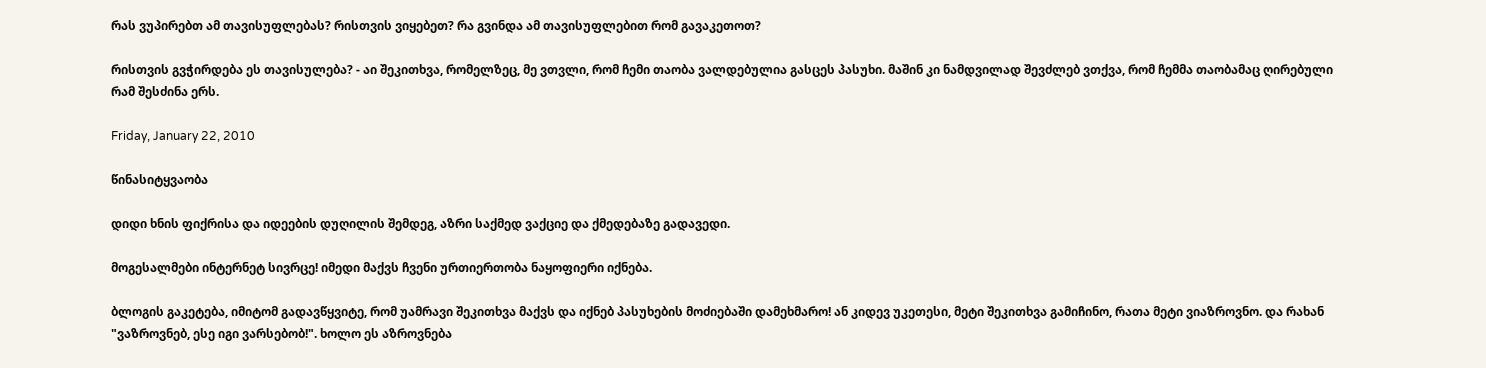რას ვუპირებთ ამ თავისუფლებას? რისთვის ვიყებეთ? რა გვინდა ამ თავისუფლებით რომ გავაკეთოთ?

რისთვის გვჭირდება ეს თავისულება? - აი შეკითხვა, რომელზეც, მე ვთვლი, რომ ჩემი თაობა ვალდებულია გასცეს პასუხი. მაშინ კი ნამდვილად შევძლებ ვთქვა, რომ ჩემმა თაობამაც ღირებული რამ შესძინა ერს.

Friday, January 22, 2010

წინასიტყვაობა

დიდი ხნის ფიქრისა და იდეების დუღილის შემდეგ, აზრი საქმედ ვაქციე და ქმედებაზე გადავედი.

მოგესალმები ინტერნეტ სივრცე! იმედი მაქვს ჩვენი ურთიერთობა ნაყოფიერი იქნება.

ბლოგის გაკეტება, იმიტომ გადავწყვიტე, რომ უამრავი შეკითხვა მაქვს და იქნებ პასუხების მოძიებაში დამეხმარო! ან კიდევ უკეთესი, მეტი შეკითხვა გამიჩინო, რათა მეტი ვიაზროვნო. და რახან "ვაზროვნებ, ესე იგი ვარსებობ!". ხოლო ეს აზროვნება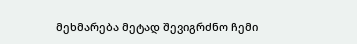მეხმარება მეტად შევიგრძნო ჩემი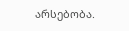არსებობა.